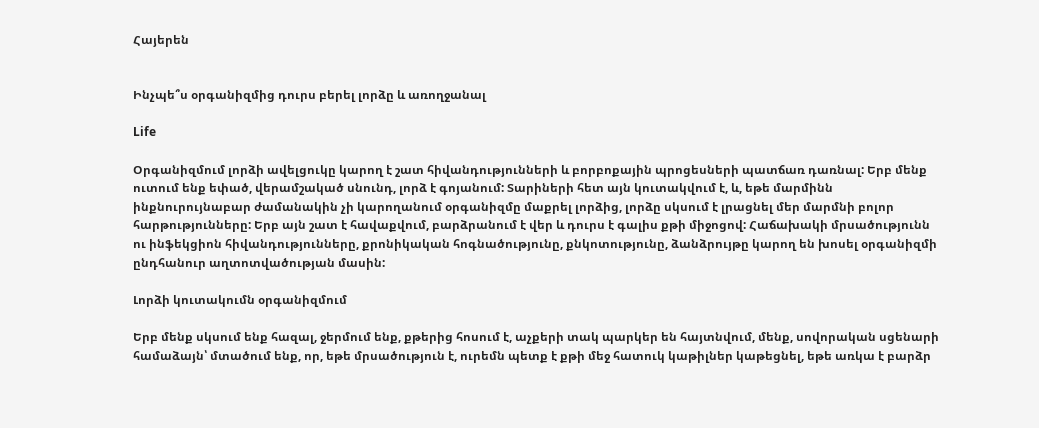Հայերեն


Ինչպե՞ս օրգանիզմից դուրս բերել լորձը և առողջանալ

Life

Օրգանիզմում լորձի ավելցուկը կարող է շատ հիվանդությունների և բորբոքային պրոցեսների պատճառ դառնալ: Երբ մենք ուտում ենք եփած, վերամշակած սնունդ, լորձ է գոյանում: Տարիների հետ այն կուտակվում է, և, եթե մարմինն ինքնուրույնաբար ժամանակին չի կարողանում օրգանիզմը մաքրել լորձից, լորձը սկսում է լրացնել մեր մարմնի բոլոր հարթությունները: Երբ այն շատ է հավաքվում, բարձրանում է վեր և դուրս է գալիս քթի միջոցով: Հաճախակի մրսածությունն ու ինֆեկցիոն հիվանդությունները, քրոնիկական հոգնածությունը, քնկոտությունը, ձանձրույթը կարող են խոսել օրգանիզմի ընդհանուր աղտոտվածության մասին:

Լորձի կուտակումն օրգանիզմում

Երբ մենք սկսում ենք հազալ, ջերմում ենք, քթերից հոսում է, աչքերի տակ պարկեր են հայտնվում, մենք, սովորական սցենարի համաձայն՝ մտածում ենք, որ, եթե մրսածություն է, ուրեմն պետք է քթի մեջ հատուկ կաթիլներ կաթեցնել, եթե առկա է բարձր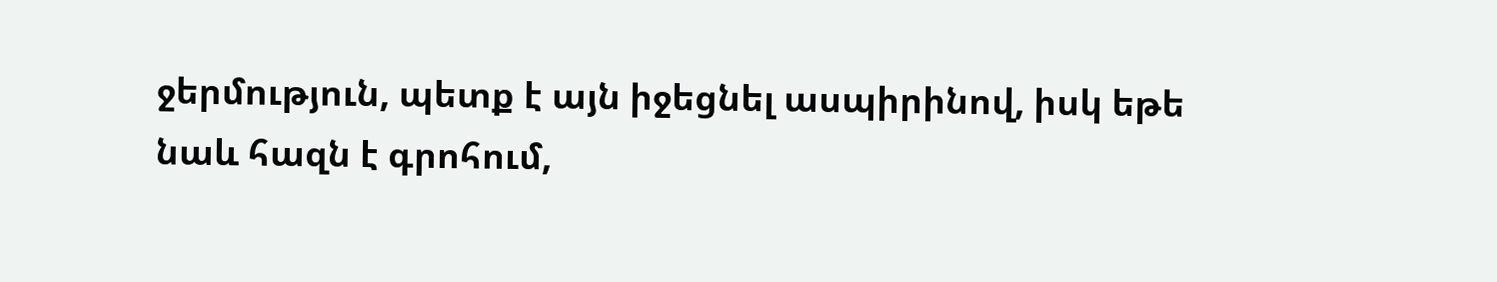ջերմություն, պետք է այն իջեցնել ասպիրինով, իսկ եթե նաև հազն է գրոհում,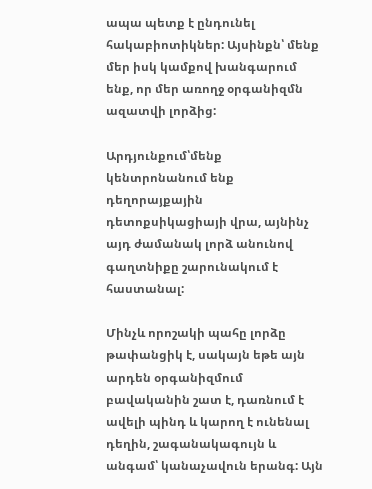ապա պետք է ընդունել հակաբիոտիկներ: Այսինքն՝ մենք մեր իսկ կամքով խանգարում ենք, որ մեր առողջ օրգանիզմն ազատվի լորձից:

Արդյունքում՝մենք կենտրոնանում ենք դեղորայքային դետոքսիկացիայի վրա, այնինչ այդ ժամանակ լորձ անունով գաղտնիքը շարունակում է հաստանալ:

Մինչև որոշակի պահը լորձը թափանցիկ է, սակայն եթե այն արդեն օրգանիզմում բավականին շատ է, դառնում է ավելի պինդ և կարող է ունենալ դեղին, շագանակագույն և անգամ՝ կանաչավուն երանգ: Այն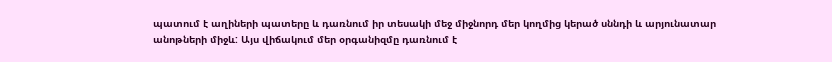պատում է աղիների պատերը և դառնում իր տեսակի մեջ միջնորդ մեր կողմից կերած սննդի և արյունատար անոթների միջև: Այս վիճակում մեր օրգանիզմը դառնում է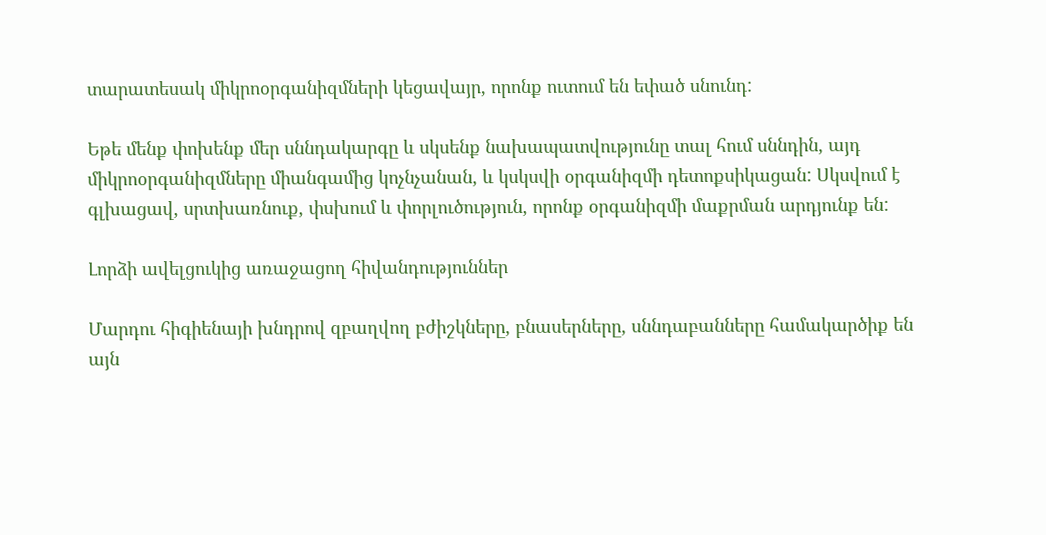տարատեսակ միկրոօրգանիզմների կեցավայր, որոնք ուտում են եփած սնունդ:

Եթե մենք փոխենք մեր սննդակարգը և սկսենք նախապատվությունը տալ հում սննդին, այդ միկրոօրգանիզմները միանգամից կոչնչանան, և կսկսվի օրգանիզմի դետոքսիկացան: Սկսվում է գլխացավ, սրտխառնուք, փսխում և փորլուծություն, որոնք օրգանիզմի մաքրման արդյունք են:

Լորձի ավելցուկից առաջացող հիվանդություններ

Մարդու հիգիենայի խնդրով զբաղվող բժիշկները, բնասերները, սննդաբանները համակարծիք են այն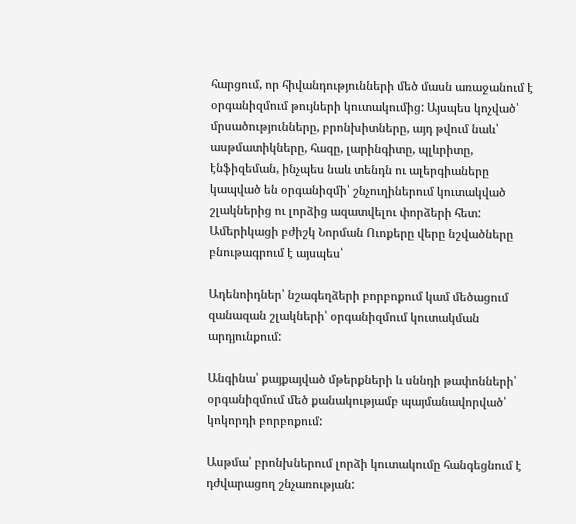հարցում, որ հիվանդությունների մեծ մասն առաջանում է օրգանիզմում թույների կուտակումից: Այսպես կոչված՝ մրսածությունները, բրոնխիտները, այդ թվում նաև՝ ասթմատիկները, հազը, լարինգիտը, պլևրիտը, էնֆիզեման, ինչպես նաև տենդն ու ալերգիաները կապված են օրգանիզմի՝ շնչուղիներում կուտակված շլակներից ու լորձից ազատվելու փորձերի հետ: Ամերիկացի բժիշկ Նորման Ուոքերը վերը նշվածները բնութագրում է այսպես՝

Ադենոիդներ՝ նշագեղձերի բորբոքում կամ մեծացում զանազան շլակների՝ օրգանիզմում կուտակման արդյունքում:

Անգինա՝ քայքայված մթերքների և սննդի թափոնների՝ օրգանիզմում մեծ քանակությամբ պայմանավորված՝ կոկորդի բորբոքում:

Ասթմա՝ բրոնխներում լորձի կուտակումը հանգեցնում է դժվարացող շնչառության: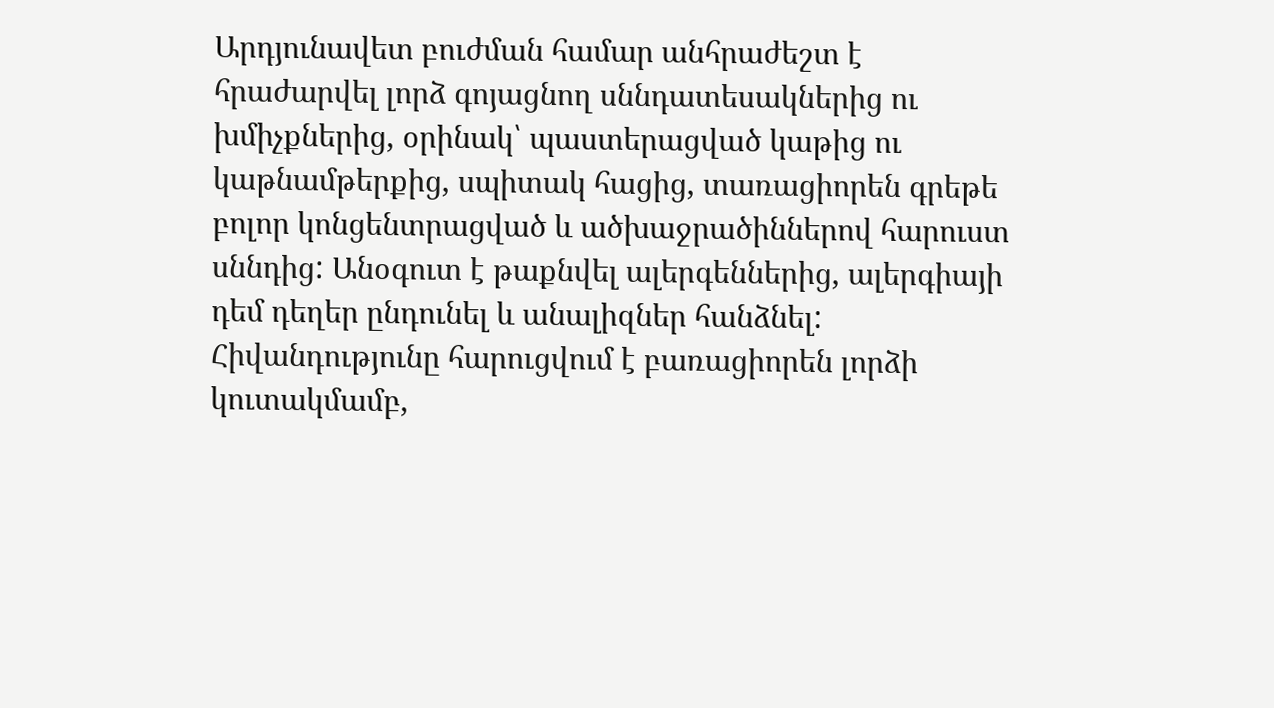Արդյունավետ բուժման համար անհրաժեշտ է հրաժարվել լորձ գոյացնող սննդատեսակներից ու խմիչքներից, օրինակ՝ պաստերացված կաթից ու կաթնամթերքից, սպիտակ հացից, տառացիորեն գրեթե բոլոր կոնցենտրացված և ածխաջրածիններով հարուստ սննդից: Անօգուտ է թաքնվել ալերգեններից, ալերգիայի դեմ դեղեր ընդունել և անալիզներ հանձնել: Հիվանդությունը հարուցվում է բառացիորեն լորձի կուտակմամբ,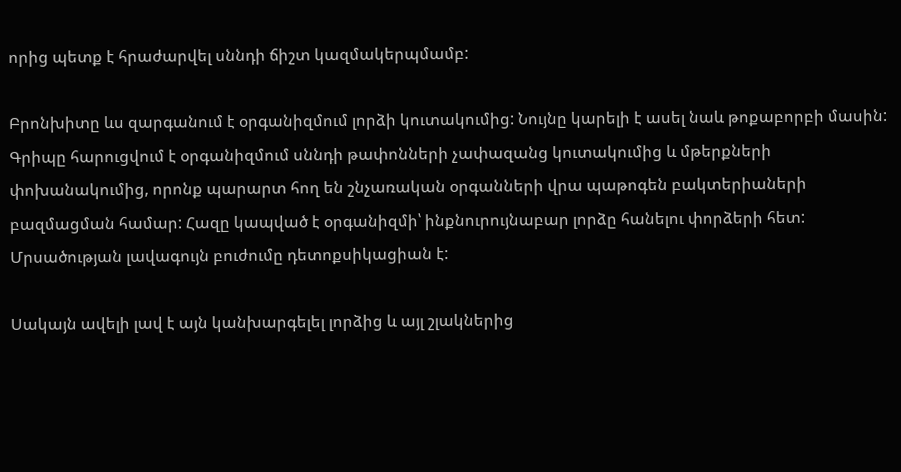որից պետք է հրաժարվել սննդի ճիշտ կազմակերպմամբ:

Բրոնխիտը ևս զարգանում է օրգանիզմում լորձի կուտակումից: Նույնը կարելի է ասել նաև թոքաբորբի մասին: Գրիպը հարուցվում է օրգանիզմում սննդի թափոնների չափազանց կուտակումից և մթերքների փոխանակումից, որոնք պարարտ հող են շնչառական օրգանների վրա պաթոգեն բակտերիաների բազմացման համար: Հազը կապված է օրգանիզմի՝ ինքնուրույնաբար լորձը հանելու փորձերի հետ: Մրսածության լավագույն բուժումը դետոքսիկացիան է:

Սակայն ավելի լավ է այն կանխարգելել լորձից և այլ շլակներից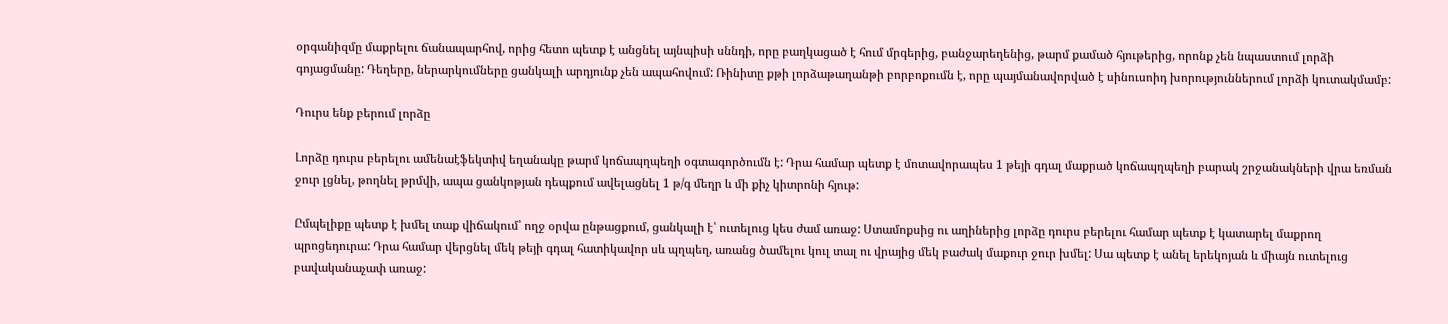օրգանիզմը մաքրելու ճանապարհով, որից հետո պետք է անցնել այնպիսի սննդի, որը բաղկացած է հում մրգերից, բանջարեղենից, թարմ քամած հյութերից, որոնք չեն նպաստում լորձի գոյացմանը: Դեղերը, ներարկումները ցանկալի արդյունք չեն ապահովում: Ռինիտը քթի լորձաթաղանթի բորբոքումն է, որը պայմանավորված է սինուսոիդ խորություններում լորձի կուտակմամբ:

Դուրս ենք բերում լորձը

Լորձը դուրս բերելու ամենաէֆեկտիվ եղանակը թարմ կոճապղպեղի օգտագործումն է: Դրա համար պետք է մոտավորապես 1 թեյի գդալ մաքրած կոճապղպեղի բարակ շրջանակների վրա եռման ջուր լցնել, թողնել թրմվի, ապա ցանկոթյան դեպքում ավելացնել 1 թ/գ մեղր և մի քիչ կիտրոնի հյութ:

Ըմպելիքը պետք է խմել տաք վիճակում՝ ողջ օրվա ընթացքում, ցանկալի է՝ ուտելուց կես ժամ առաջ: Ստամոքսից ու աղիներից լորձը դուրս բերելու համար պետք է կատարել մաքրող պրոցեդուրա: Դրա համար վերցնել մեկ թեյի գդալ հատիկավոր սև պղպեղ, առանց ծամելու կուլ տալ ու վրայից մեկ բաժակ մաքուր ջուր խմել: Սա պետք է անել երեկոյան և միայն ուտելուց բավականաչափ առաջ: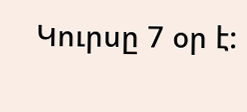Կուրսը 7 օր է: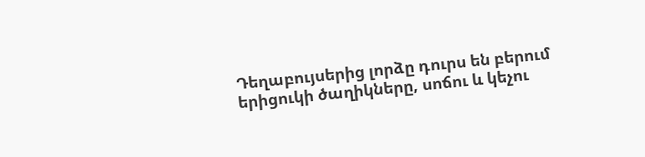Դեղաբույսերից լորձը դուրս են բերում երիցուկի ծաղիկները, սոճու և կեչու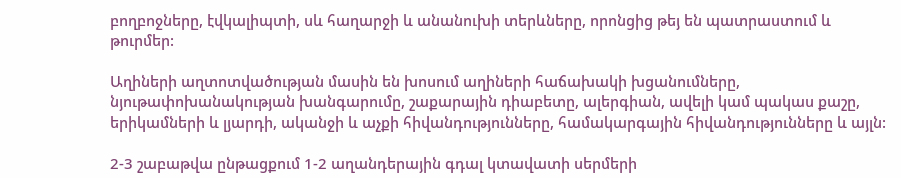բողբոջները, էվկալիպտի, սև հաղարջի և անանուխի տերևները, որոնցից թեյ են պատրաստում և թուրմեր:

Աղիների աղտոտվածության մասին են խոսում աղիների հաճախակի խցանումները, նյութափոխանակության խանգարումը, շաքարային դիաբետը, ալերգիան, ավելի կամ պակաս քաշը, երիկամների և լյարդի, ականջի և աչքի հիվանդությունները, համակարգային հիվանդությունները և այլն:

2-3 շաբաթվա ընթացքում 1-2 աղանդերային գդալ կտավատի սերմերի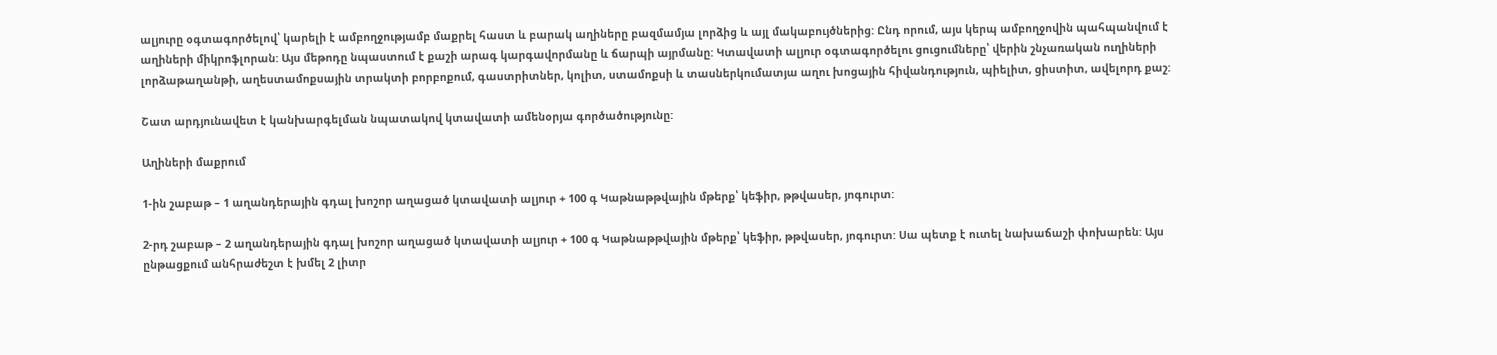ալյուրը օգտագործելով՝ կարելի է ամբողջությամբ մաքրել հաստ և բարակ աղիները բազմամյա լորձից և այլ մակաբույծներից: Ընդ որում, այս կերպ ամբողջովին պահպանվում է աղիների միկրոֆլորան: Այս մեթոդը նպաստում է քաշի արագ կարգավորմանը և ճարպի այրմանը: Կտավատի ալյուր օգտագործելու ցուցումները՝ վերին շնչառական ուղիների լորձաթաղանթի, աղեստամոքսային տրակտի բորբոքում, գաստրիտներ, կոլիտ, ստամոքսի և տասներկումատյա աղու խոցային հիվանդություն, պիելիտ, ցիստիտ, ավելորդ քաշ:

Շատ արդյունավետ է կանխարգելման նպատակով կտավատի ամենօրյա գործածությունը:

Աղիների մաքրում

1-ին շաբաթ – 1 աղանդերային գդալ խոշոր աղացած կտավատի ալյուր + 100 գ Կաթնաթթվային մթերք՝ կեֆիր, թթվասեր, յոգուրտ:

2-րդ շաբաթ – 2 աղանդերային գդալ խոշոր աղացած կտավատի ալյուր + 100 գ Կաթնաթթվային մթերք՝ կեֆիր, թթվասեր, յոգուրտ: Սա պետք է ուտել նախաճաշի փոխարեն: Այս ընթացքում անհրաժեշտ է խմել 2 լիտր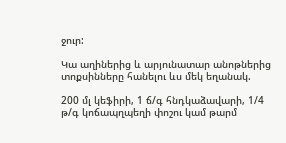ջուր:

Կա աղիներից և արյունատար անոթներից տոքսինները հանելու ևս մեկ եղանակ.

200 մլ կեֆիրի, 1 ճ/գ հնդկաձավարի, 1/4 թ/գ կոճապղպեղի փոշու կամ թարմ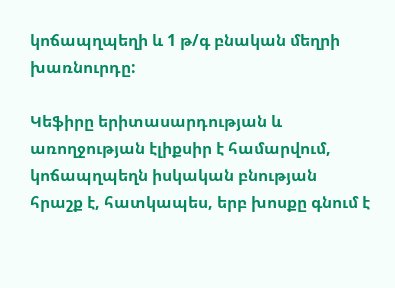կոճապղպեղի և 1 թ/գ բնական մեղրի խառնուրդը:

Կեֆիրը երիտասարդության և առողջության էլիքսիր է համարվում, կոճապղպեղն իսկական բնության հրաշք է, հատկապես, երբ խոսքը գնում է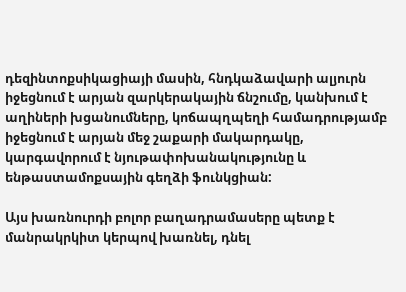դեզինտոքսիկացիայի մասին, հնդկաձավարի ալյուրն իջեցնում է արյան զարկերակային ճնշումը, կանխում է աղիների խցանումները, կոճապղպեղի համադրությամբ իջեցնում է արյան մեջ շաքարի մակարդակը, կարգավորում է նյութափոխանակությունը և ենթաստամոքսային գեղձի ֆունկցիան:

Այս խառնուրդի բոլոր բաղադրամասերը պետք է մանրակրկիտ կերպով խառնել, դնել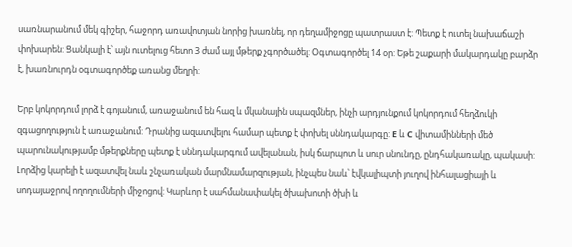սառնարանում մեկ գիշեր, հաջորդ առավոտյան նորից խառնել, որ դեղամիջոցը պատրաստ է: Պետք է ուտել նախաճաշի փոխարեն: Ցանկալի է՝ այն ուտելուց հետո 3 ժամ այլ մթերք չգործածել: Օգտագործել 14 օր: Եթե շաքարի մակարդակը բարձր է, խառնուրդն օգտագործեք առանց մեղրի:

Երբ կոկորդում լորձ է գոյանում, առաջանում են հազ և մկանային սպազմներ, ինչի արդյունքում կոկորդում հեղձուկի զգացողություն է առաջանում: Դրանից ազատվելու համար պետք է փոխել սննդակարգը: E և C վիտամինների մեծ պարունակությամբ մթերքները պետք է սննդակարգում ավելանան, իսկ ճարպոտ և սուր սնունդը, ընդհակառակը, պակասի: Լորձից կարելի է ազատվել նաև շնչառական մարմնամարզության, ինչպես նաև՝ էվկալիպտի յուղով ինհալացիայի և սոդայաջրով ողողումների միջոցով: Կարևոր է սահմանափակել ծխախոտի ծխի և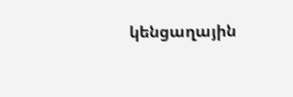կենցաղային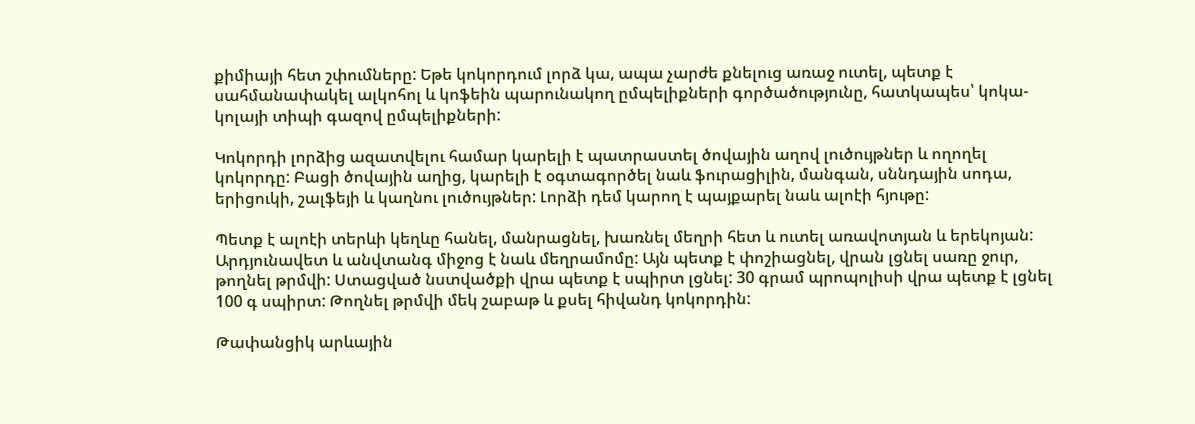քիմիայի հետ շփումները: Եթե կոկորդում լորձ կա, ապա չարժե քնելուց առաջ ուտել, պետք է սահմանափակել ալկոհոլ և կոֆեին պարունակող ըմպելիքների գործածությունը, հատկապես՝ կոկա-կոլայի տիպի գազով ըմպելիքների:

Կոկորդի լորձից ազատվելու համար կարելի է պատրաստել ծովային աղով լուծույթներ և ողողել կոկորդը: Բացի ծովային աղից, կարելի է օգտագործել նաև ֆուրացիլին, մանգան, սննդային սոդա, երիցուկի, շալֆեյի և կաղնու լուծույթներ: Լորձի դեմ կարող է պայքարել նաև ալոէի հյութը:

Պետք է ալոէի տերևի կեղևը հանել, մանրացնել, խառնել մեղրի հետ և ուտել առավոտյան և երեկոյան: Արդյունավետ և անվտանգ միջոց է նաև մեղրամոմը: Այն պետք է փոշիացնել, վրան լցնել սառը ջուր, թողնել թրմվի: Ստացված նստվածքի վրա պետք է սպիրտ լցնել: 30 գրամ պրոպոլիսի վրա պետք է լցնել 100 գ սպիրտ: Թողնել թրմվի մեկ շաբաթ և քսել հիվանդ կոկորդին:

Թափանցիկ արևային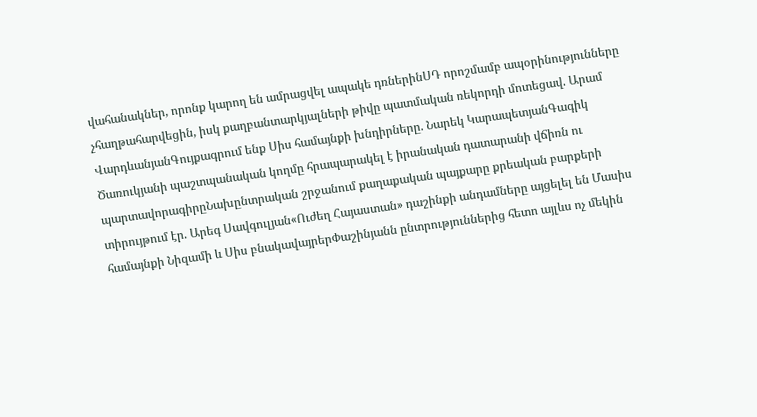վահանակներ, որոնք կարող են ամրացվել ապակե դռներինՍԴ որոշմամբ ապօրինությունները չհաղթահարվեցին, իսկ քաղբանտարկյալների թիվը պատմական ռեկորդի մոտեցավ. Արամ ՎարդևանյանԳույքագրում ենք Սիս համայնքի խնդիրները. Նարեկ ԿարապետյանԳագիկ Ծառուկյանի պաշտպանական կողմը հրապարակել է իրանական դատարանի վճիռն ու պարտավորագիրըՆախընտրական շրջանում քաղաքական պայքարը քրեական բարքերի տիրույթում էր. Արեգ Սավգուլյան«Ուժեղ Հայաստան» դաշինքի անդամները այցելել են Մասիս համայնքի Նիզամի և Սիս բնակավայրերՓաշինյանն ընտրություններից հետո այլևս ոչ մեկին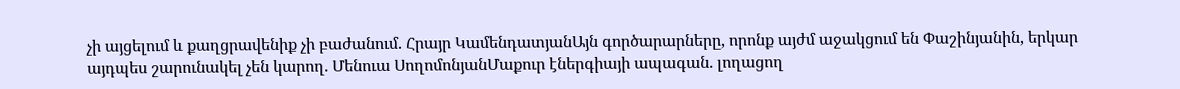չի այցելում և քաղցրավենիք չի բաժանում. Հրայր ԿամենդատյանԱյն գործարարները, որոնք այժմ աջակցում են Փաշինյանին, երկար այդպես շարունակել չեն կարող. Մենուա ՍողոմոնյանՄաքուր էներգիայի ապագան. լողացող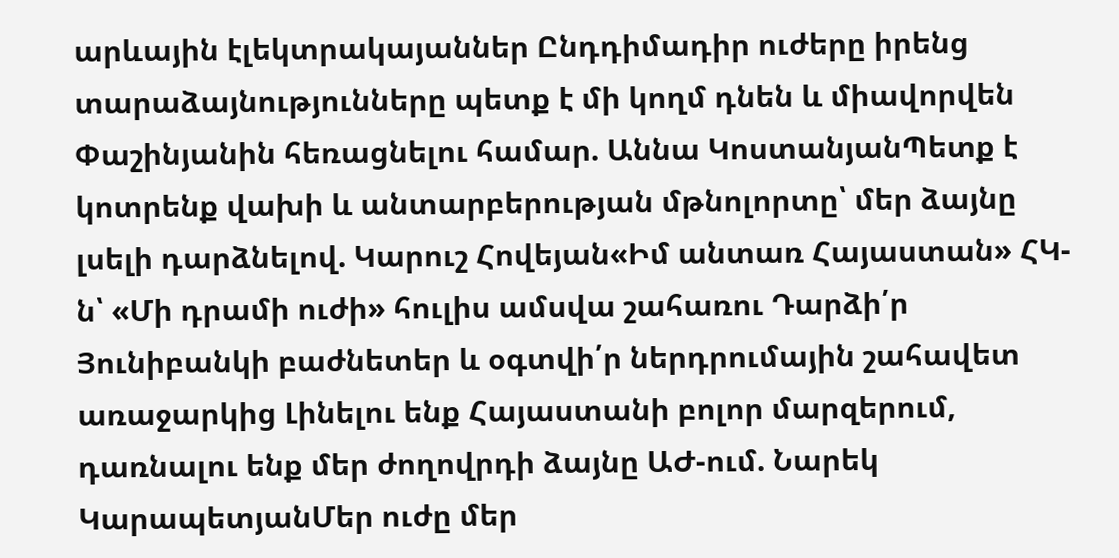արևային էլեկտրակայաններ Ընդդիմադիր ուժերը իրենց տարաձայնությունները պետք է մի կողմ դնեն և միավորվեն Փաշինյանին հեռացնելու համար. Աննա ԿոստանյանՊետք է կոտրենք վախի և անտարբերության մթնոլորտը՝ մեր ձայնը լսելի դարձնելով. Կարուշ Հովեյան«Իմ անտառ Հայաստան» ՀԿ-ն՝ «Մի դրամի ուժի» հուլիս ամսվա շահառու Դարձի՛ր Յունիբանկի բաժնետեր և օգտվի՛ր ներդրումային շահավետ առաջարկից Լինելու ենք Հայաստանի բոլոր մարզերում, դառնալու ենք մեր ժողովրդի ձայնը ԱԺ-ում. Նարեկ ԿարապետյանՄեր ուժը մեր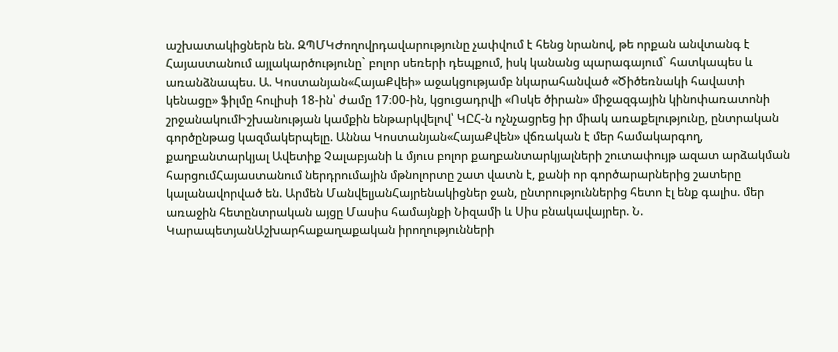աշխատակիցներն են. ԶՊՄԿԺողովրդավարությունը չափվում է հենց նրանով, թե որքան անվտանգ է Հայաստանում այլակարծությունը` բոլոր սեռերի դեպքում, իսկ կանանց պարագայում` հատկապես և առանձնապես. Ա. Կոստանյան«ՀայաՔվեի» աջակցությամբ նկարահանված «Ծիծեռնակի հավատի կենացը» ֆիլմը հուլիսի 18-ին՝ ժամը 17։00-ին, կցուցադրվի «Ոսկե ծիրան» միջազգային կինոփառատոնի շրջանակումԻշխանության կամքին ենթարկվելով՝ ԿԸՀ-ն ոչնչացրեց իր միակ առաքելությունը, ընտրական գործընթաց կազմակերպելը. Աննա Կոստանյան«ՀայաՔվեն» վճռական է մեր համակարգող, քաղբանտարկյալ Ավետիք Չալաբյանի և մյուս բոլոր քաղբանտարկյալների շուտափույթ ազատ արձակման հարցումՀայաստանում ներդրումային մթնոլորտը շատ վատն է, քանի որ գործարարներից շատերը կալանավորված են. Արմեն ՄանվելյանՀայրենակիցներ ջան, ընտրություններից հետո էլ ենք գալիս. մեր առաջին հետընտրական այցը Մասիս համայնքի Նիզամի և Սիս բնակավայրեր. Ն. ԿարապետյանԱշխարհաքաղաքական իրողությունների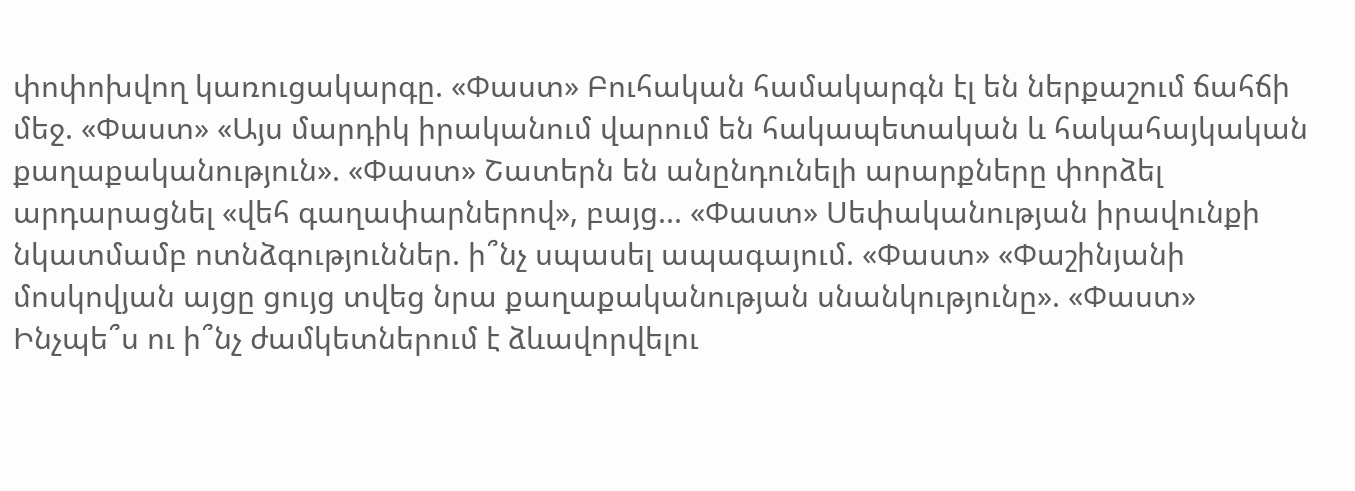փոփոխվող կառուցակարգը. «Փաստ» Բուհական համակարգն էլ են ներքաշում ճահճի մեջ. «Փաստ» «Այս մարդիկ իրականում վարում են հակապետական և հակահայկական քաղաքականություն». «Փաստ» Շատերն են անընդունելի արարքները փորձել արդարացնել «վեհ գաղափարներով», բայց... «Փաստ» Սեփականության իրավունքի նկատմամբ ոտնձգություններ. ի՞նչ սպասել ապագայում. «Փաստ» «Փաշինյանի մոսկովյան այցը ցույց տվեց նրա քաղաքականության սնանկությունը». «Փաստ» Ինչպե՞ս ու ի՞նչ ժամկետներում է ձևավորվելու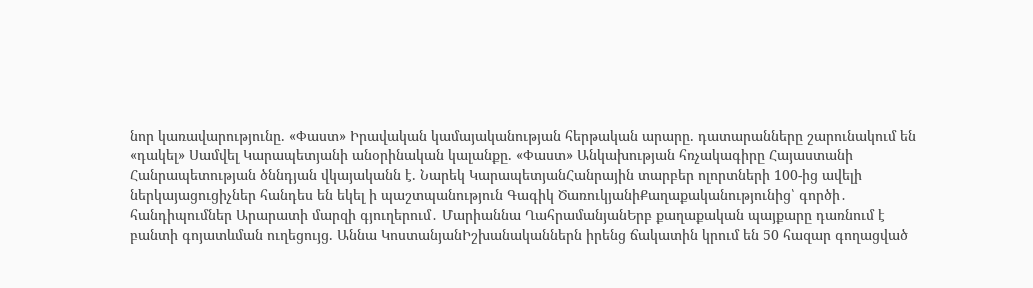նոր կառավարությունը. «Փաստ» Իրավական կամայականության հերթական արարը. դատարանները շարունակում են «դակել» Սամվել Կարապետյանի անօրինական կալանքը. «Փաստ» Անկախության հռչակագիրը Հայաստանի Հանրապետության ծննդյան վկայականն է. Նարեկ ԿարապետյանՀանրային տարբեր ոլորտների 100-ից ավելի ներկայացուցիչներ հանդես են եկել ի պաշտպանություն Գագիկ ԾառուկյանիՔաղաքականությունից՝ գործի․ հանդիպումներ Արարատի մարզի գյուղերում․ Մարիաննա ՂահրամանյանԵրբ քաղաքական պայքարը դառնում է բանտի գոյատևման ուղեցույց. Աննա ԿոստանյանԻշխանականներն իրենց ճակատին կրում են 50 հազար գողացված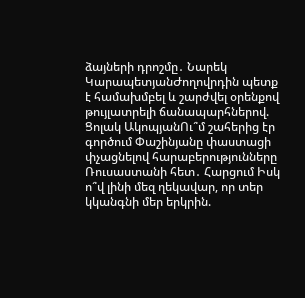ձայների դրոշմը․ Նարեկ ԿարապետյանԺողովրդին պետք է համախմբել և շարժվել օրենքով թույլատրելի ճանապարհներով. Ցոլակ ԱկոպյանՈւ՞մ շահերից էր գործում Փաշինյանը փաստացի փչացնելով հարաբերությունները Ռուսաստանի հետ․ Հարցում Իսկ ո՞վ լինի մեզ ղեկավար, որ տեր կկանգնի մեր երկրին.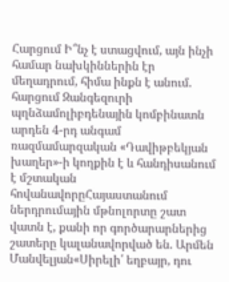Հարցում Ի՞նչ է ստացվում, այն ինչի համար նախկիններին էր մեղադրում, հիմա ինքն է անում. հարցում Զանգեզուրի պղնձամոլիբդենային կոմբինատն արդեն 4-րդ անգամ ռազմամարզական «Դավիթբեկյան խաղեր»-ի կողքին է և հանդիսանում է մշտական հովանավորըՀայաստանում ներդրումային մթնոլորտը շատ վատն է, քանի որ գործարարներից շատերը կալանավորված են. Արմեն Մանվելյան«Սիրելի՛ եղբայր, դու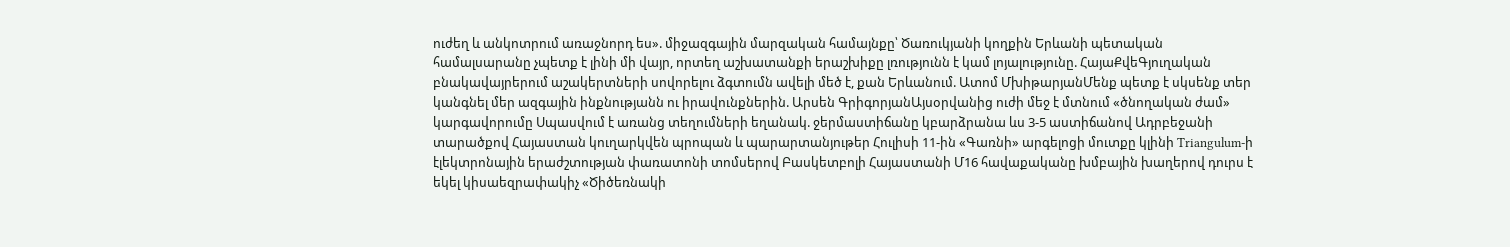ուժեղ և անկոտրում առաջնորդ ես». միջազգային մարզական համայնքը՝ Ծառուկյանի կողքին Երևանի պետական համալսարանը չպետք է լինի մի վայր, որտեղ աշխատանքի երաշխիքը լռությունն է կամ լոյալությունը. ՀայաՔվեԳյուղական բնակավայրերում աշակերտների սովորելու ձգտումն ավելի մեծ է, քան Երևանում. Ատոմ ՄխիթարյանՄենք պետք է սկսենք տեր կանգնել մեր ազգային ինքնությանն ու իրավունքներին. Արսեն ԳրիգորյանԱյսօրվանից ուժի մեջ է մտնում «ծնողական ժամ» կարգավորումը Սպասվում է առանց տեղումների եղանակ. ջերմաստիճանը կբարձրանա ևս 3-5 աստիճանով Ադրբեջանի տարածքով Հայաստան կուղարկվեն պրոպան և պարարտանյութեր Հուլիսի 11-ին «Գառնի» արգելոցի մուտքը կլինի Triangulum-ի էլեկտրոնային երաժշտության փառատոնի տոմսերով Բասկետբոլի Հայաստանի Մ16 հավաքականը խմբային խաղերով դուրս է եկել կիսաեզրափակիչ «Ծիծեռնակի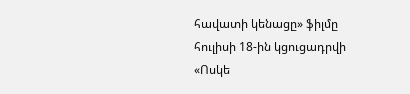հավատի կենացը» ֆիլմը հուլիսի 18-ին կցուցադրվի «Ոսկե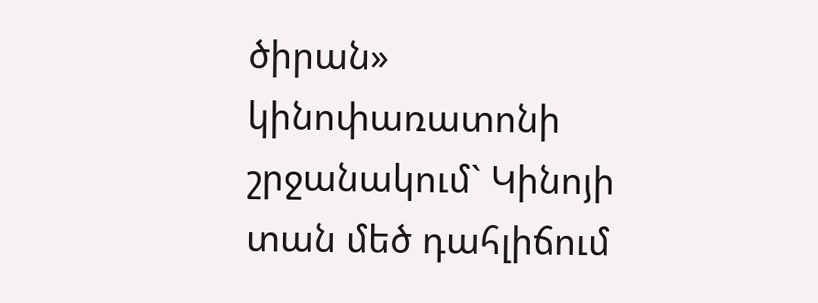ծիրան» կինոփառատոնի շրջանակում` Կինոյի տան մեծ դահլիճում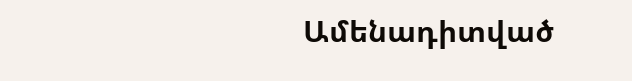Ամենադիտված